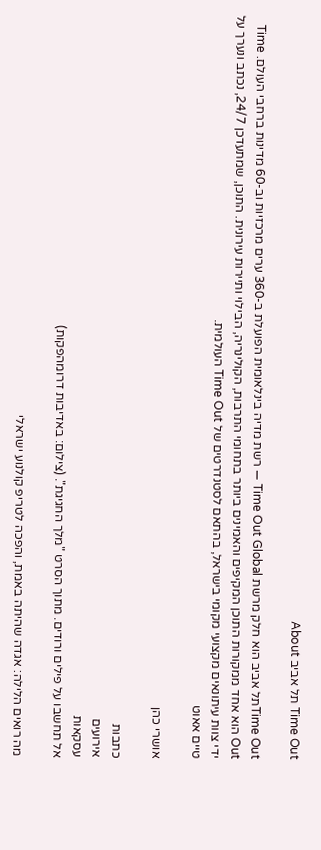Time Out תל אביב About

Time Outתל אביב הוא חלק מרשת Time Out Global — רשת מדיה בינלאומית הפועלת ב-360 ערים מרכזיות וב-60 מדינות ברחבי העולם. Time Out הוא אחד ממקורות התוכן המקיפים והאמינים ביותר בתחומי התרבות, הקולינריה, הבילוי ותיירות עירונית. התוכן, שמתעדכן 24/7, נכתב ונערך על ידי צוות עיתונאים מקצועי מקומי בישראל, בהתאם לסטנדרטים של Time Out העולמית.
טיים אאוט

אושרי כהן

כתבות
אירועים
עסקאות
אל תחשבו על פילים ורודים. מתוך הסרט "מלך החגיגת". (צילום: באדיבות דרומהפקות)

מה רואים הלילה: אגדה שהיתה באמת, והפכה לטריפ קולנוע ישראלי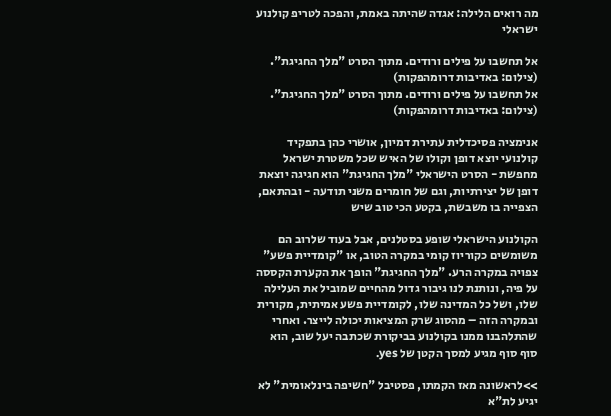מה רואים הלילה: אגדה שהיתה באמת, והפכה לטריפ קולנוע ישראלי

אל תחשבו על פילים ורודים. מתוך הסרט "מלך החגיגת". (צילום: באדיבות דרומהפקות)
אל תחשבו על פילים ורודים. מתוך הסרט "מלך החגיגת". (צילום: באדיבות דרומהפקות)

אנימציה פסיכדלית עתירת דמיון, אושרי כהן בתפקיד קולנועי יוצא דופן וקולו של האיש שכל משטרת ישראל מחפשת - הסרט הישראלי "מלך החגיגת" הוא חגיגה יוצאת דופן של יצירתיות, וגם של חומרים משני תודעה - ובהתאם, הצפייה בו משבשת, בקטע הכי טוב שיש

הקולנוע הישראלי שופע בסטלנים, אבל בעוד שלרוב הם משומשים כקוריוז קומי במקרה הטוב, או "קומדיית פשע" צפויה במקרה הרע. "מלך החגיגת" הופך את הקערת הקססה על פיה, ונותנת לנו גיבור גדול מהחיים שמוביל את העלילה שלו, ושל כל המדינה שלו, לקומדיית פשע אמיתית, מקורית ובמקרה הזה – מהסוג שרק המציאות יכולה לייצר. ואחרי שהתלהבנו ממנו בקולנוע בביקורת שכתבה יעל שוב, הוא סוף סוף מגיע למסך הקטן של yes.

>>לראשונה מאז הקמתו, פסטיבל "חשיפה בינלאומית" לא יגיע לת"א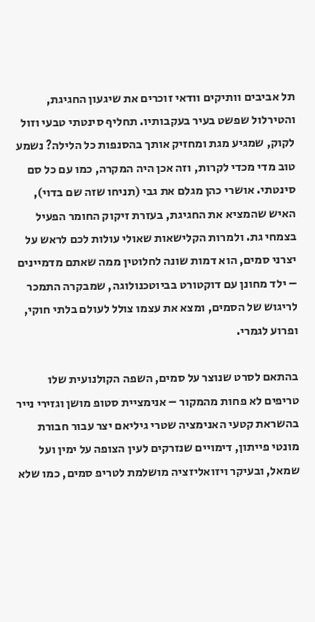תל אביבים וותיקים וודאי זוכרים את שיגעון החגיגת, והטירלול שפשט בעיר בעקבותיו. תחליף סינטתי טבעי וזול לקוק, שמגיע מגת ומחזיק אותך בהסנפות כל הלילה? נשמע טוב מדי מכדי לקרות, וזה אכן היה המקרה, כמו עם כל סם סינטתי. אושרי כהן מגלם את גבי (תניחו שזה שם בדוי), האיש שהמציא את החגיגת, בעזרת זיקוק החומר הפעיל בצמחי גת. ולמרות הקלישאות שאולי עולות לכם לראש על יצרני סמים, הוא דמות שונה לחלוטין ממה שאתם מדמיינים – ילד מחונן עם דוקטורט בביוטכנולוגה, שמבקרה התמכר לריגוש של הסמים, ומצא את עצמו צולל לעולם בלתי חוקי, ופרוע לגמרי.

בהתאם לסרט שנוצר על סמים, השפה הקולנועית שלו טריפים לא פחות מהמקור – אנימציית סטופ מושן וגזירי נייר בהשראת קטעי האנימציה שטרי גיליאם יצר עבור חבורת מונטי פייתון, דימויים שנזרקים לעין הצופה על ימין ועל שמאל, ובעיקר ויזואליזציה מושלמת לטריפ סמים, כמו שלא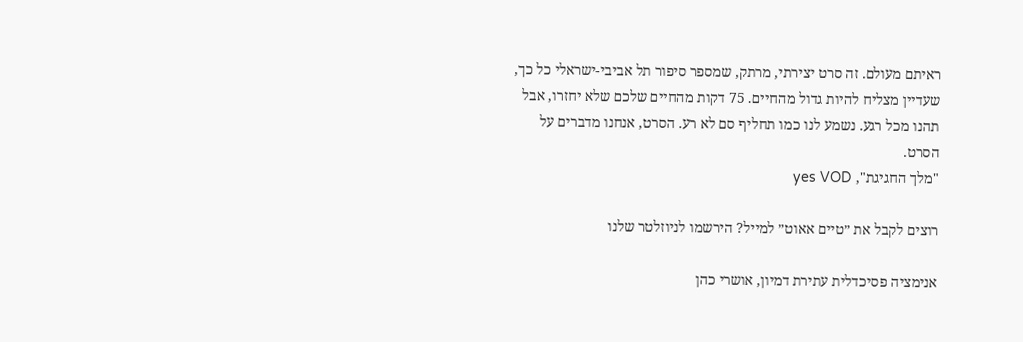ראיתם מעולם. זה סרט יצירתי, מרתק, שמספר סיפור תל אביבי-ישראלי כל כך, שעדיין מצליח להיות גדול מהחיים. 75 דקות מהחיים שלכם שלא יחזרו, אבל תהנו מכל רגע. נשמע לנו כמו תחליף סם לא רע. הסרט, אנחנו מדברים על הסרט.
"מלך החגיגת", yes VOD

רוצים לקבל את ״טיים אאוט״ למייל? הירשמו לניוזלטר שלנו

אנימציה פסיכדלית עתירת דמיון, אושרי כהן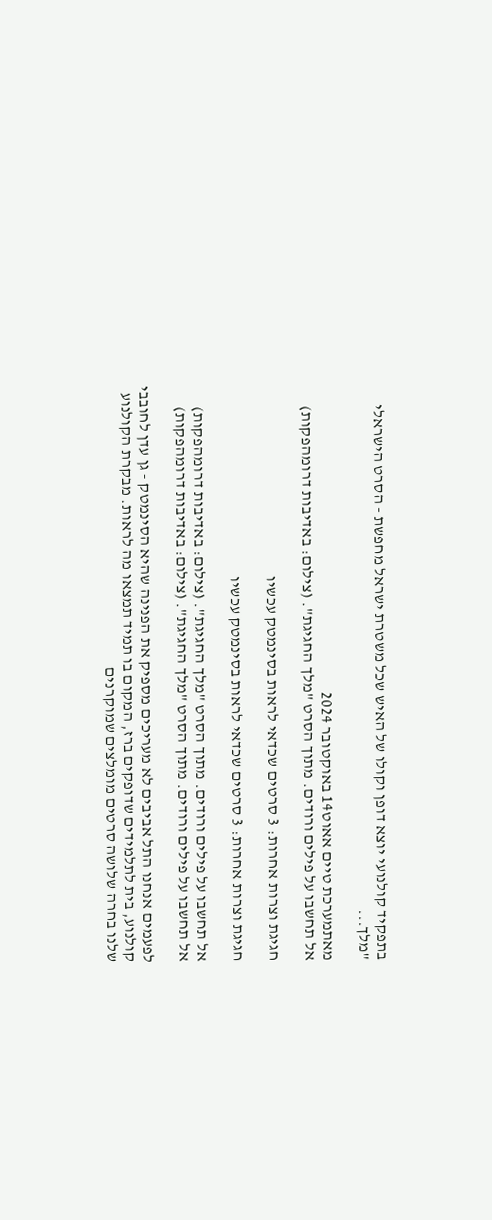בתפקיד קולנועי יוצא דופן וקולו של האיש שכל משטרת ישראל מחפשת - הסרט הישראלי "מלך...

מאתמערכת טיים אאוט14 באוקטובר 2024
אל תחשבו על פילים ורודים. מתוך הסרט "מלך החגיגת". (צילום: באדיבות דרומהפקות)

חגיגת וצרות אחרות: 3 סרטים שכדאי לראות בסינמטק עכשיו

חגיגת וצרות אחרות: 3 סרטים שכדאי לראות בסינמטק עכשיו

אל תחשבו על פילים ורודים. מתוך הסרט "מלך החגיגת". (צילום: באדיבות דרומהפקות)
אל תחשבו על פילים ורודים. מתוך הסרט "מלך החגיגת". (צילום: באדיבות דרומהפקות)

לפעמים אנחנו התל אביבים לא מעריכים מספיק את הפנינה שהיא הסינמטק - גן עדן לחובבי קולנוע, בית לתלמידים שדופקים ברז, המקום בו תמיד תמצאו מה לראות. מבקרת הקולנוע שלנו בחרה שלושה סרטים מומלצים שמוקרנים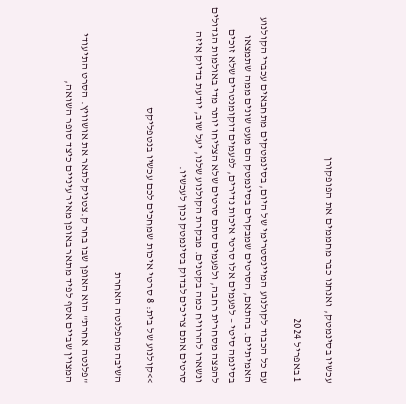עכשיו בסינמטק, ואנחנו כבר מחממים את הפופקורן

1 באפריל 2024

עם כל הכבוד לקולנוע המיינסטרימי של היום, בסינמטקים מתחבאים עכברי הקולנוע האמיתיים. בהתאם, הסרטים שמבקרים בסינמטק הם מעט שונים ממה שתמצאו בסינמה סיטי – לפעמים אלו סרטי איכות נדירים, לפעמים דוקומנטרים שלא זוכים להפצה מסחרית רחבה, ולפעמים סתם סרטים שלא הצליחו יותר מדי באולמות הגדולים ונשארו להרוויח כמה בקטנים. מבקרת הקולנוע שלנו, יעל שוב, יודעת בדיוק איזה סרטים אתם צריכים לבדוק בסינמטק נכון לעכשיו.

>>קולנוע של בית: 8 סרטי איכות שמחכים לכם עכשיו בנטפליקס

השיבה מהפלנטה האחרת

"פלנטה אחרת" הוא האופן שבו בחר ק.צטניק לתאר את אושוויץ. הסרט התיעודי המצוין שביים אסף לפיד מתאר באופן מאיר עיניים כיצד סופר השואה,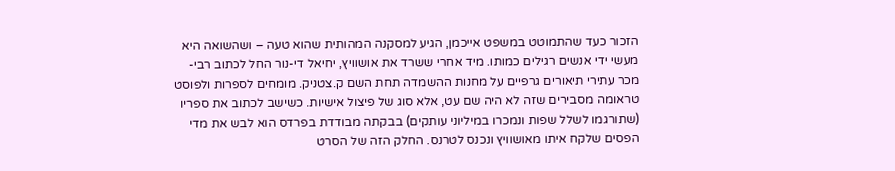הזכור כעד שהתמוטט במשפט אייכמן, הגיע למסקנה המהותית שהוא טעה – ושהשואה היא מעשי ידי אנשים רגילים כמותו. מיד אחרי ששרד את אושוויץ, יחיאל די-נור החל לכתוב רבי-מכר עתירי תיאורים גרפיים על מחנות ההשמדה תחת השם ק.צטניק. מומחים לספרות ולפוסט טראומה מסבירים שזה לא היה שם עט, אלא סוג של פיצול אישיות. כשישב לכתוב את ספריו (שתורגמו לשלל שפות ונמכרו במיליוני עותקים) בבקתה מבודדת בפרדס הוא לבש את מדי הפסים שלקח איתו מאושוויץ ונכנס לטרנס. החלק הזה של הסרט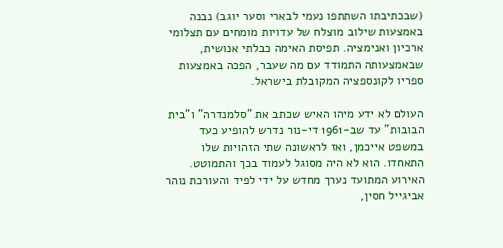(שבכתיבתו השתתפו נעמי לבארי וסער יוגב) נבנה באמצעות שילוב מוצלח של עדויות מומחים עם תצלומי ארכיון ואנימציה. תפיסת האימה כבלתי אנושית, שבאמצעותה התמודד עם מה שעבר, הפכה באמצעות ספריו לקונספציה המקובלת בישראל.

העולם לא ידע מיהו האיש שכתב את "סלמנדרה" ו"בית הבובות" עד שב-1961 די-נור נדרש להופיע כעד במשפט אייכמן, ואז לראשונה שתי הזהויות שלו התאחדו. הוא לא היה מסוגל לעמוד בכך והתמוטט. האירוע המתועד נערך מחדש על ידי לפיד והעורכת נוהר אביגייל חסין,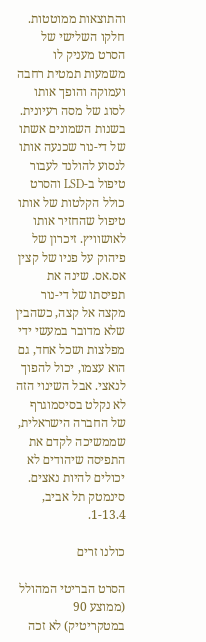והתוצאות ממוטטות. חלקו השלישי של הסרט מעניק לו משמעות תמטית רחבה ועמוקה והופך אותו לסוג של מסה רעיונית. בשנות השמונים אשתו של די-נור שכנעה אותו לנסוע להולנד לעבור טיפול ב-LSD והסרט כולל הקלטות של אותו טיפול שהחזיר אותו לאושוויץ. זיכרון של פיהוק על פניו של קצין אס.אס. שינה את תפיסתו של די-נור מקצה אל קצה, כשהבין שלא מדובר במעשי ידי מפלצות ושכל אחד, גם הוא עצמו, יכול להפוך לנאצי. אבל השינוי הזה לא נקלט בסיסמוגרף של החברה הישראלית, שממשיכה לקדם את התפיסה שיהודים לא יכולים להיות נאצים.
סינמטק תל אביב, 1-13.4.

כולנו זרים

הסרט הבריטי המהולל (ממוצע 90 במטקריטיק) לא זכה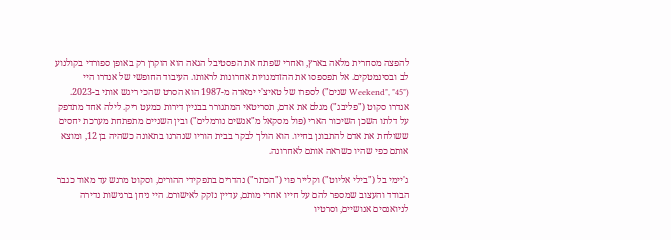להפצה מסחרית מלאה בארץ, ואחרי שפתח את הפסטיבל הגאה הוא הוקרן רק באופן ספורדי בקולנוע לב ובסינמטקים. אל תפספסו את ההזדמנויות אחרונות לראותו. העיבוד החופשי של אנדרו היי ("Weekend", "45 שנים") לספרו של טאיצ'י ימאדה מ-1987 הוא הסרט שהכי ריגש אותי ב-2023. אנדרו סקוט ("פליבג") מגלם את אדם, תסריטאי המתגורר בבניין דירות כמעט ריק. לילה אחד מתדפק על דלתו השכן השיכור הארי (פול מסקאל מ"אנשים נורמלים") ובין השניים מתפתחת מערכת יחסים ששולחת את אדם להתבונן בחייו. הוא הולך לבקר בבית הוריו שנהרגו בתאונה כשהיה בן 12, ומוצא אותם כפי שהיו כשראה אותם לאחרונה.

ג'יימי בל ("בילי אליוט") וקלייר פוי ("הכתר") נהדרים בתפקידי ההורים, וסקוט מרגש עד מאוד כגבר הבודד והעצוב שמספר להם על חייו אחרי מותם, עדיין נזקק לאישורם. היי ניחן ברגישות נדירה לניואנסים אנושיים, וסרטיו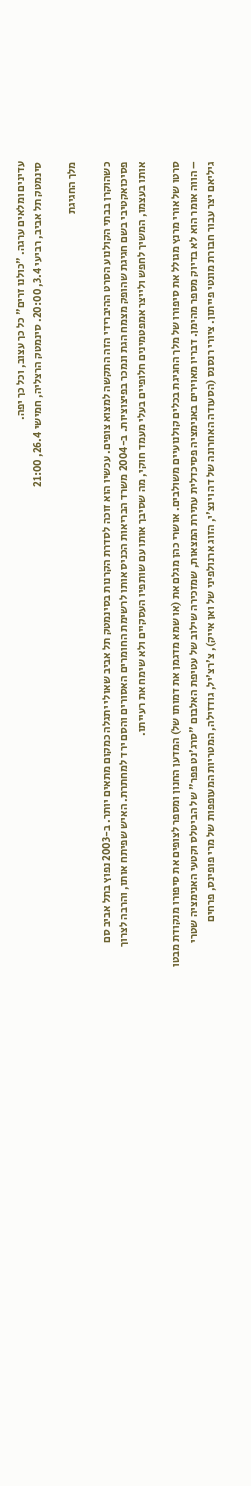עדינים ומלאים ערגה. "כולנו זרים" כל כך עצוב, וכל כך יפה.
סינמטק תל אביב, רביעי 3.4, 20:00. סינמטק הרצליה, חמישי 26.4, 21:00

מלך החגיגת

כשהוקרן בבתי הקולנוע הסרט ההיברידי הזה התקשה למצוא צופים. עכשיו הוא זוכה לסדרת הקרנות בסינמטק תל אביב שאולי יתגלה כמקום מתאים יותר. ב-2003 נפוץ בתל אביב סם פסיכואקטיבי בשם חגיגת שהופק מצמח הגת ונמכר בפיצוציות. ב-2004 משרד הבריאות הכניס אותו לרשימת החומרים האסורים והסם ירד למחתרת. האיש שפיתח אותו, והרבה לצרוך אותו בעצמו, המשיך לחפש ולייצר אמפטמינים חלופיים בעלי מעמד חוקי, מה שסיבך אותו עם שותפיו העסקיים ולא שימח את רעייתו.

סרטו של אורי מרנץ מגולל את סיפורו של מלך החגיגת בכלים קולנועיים משולבים. אושרי כהן מגלם את (או שמא מדגמן את דמותו של) המדען החנון ומספר לצופים את סיפורו מנקודת מבטו – הווה אומר הוא לא בדיוק מספר מהימן. דבריו מאוירים באנימציה פסיכדלית עתירת המצאות, שמזכירה שילוב של עטיפת האלבום "סרג'נט פפר" של הביטלס וקטעי האנימציה שטרי גיליאם יצר עבור חבורת מונטי פייתון. ציורי רנסנס (הסעודה האחרונה של דה וינצ'י, הזוג ארנולפיני של ואן אייק), צ'רצ'יל, גודזילה, המטריות המעופפות של מרי פופינס, פרחים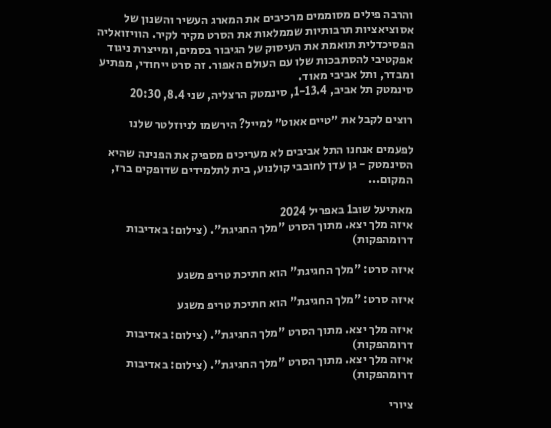והרבה פילים מסוממים מרכיבים את המארג העשיר והשנון של אסוציאציות תרבותיות שממלאות את הסרט מקיר לקיר. הוויזואליה הפסיכדלית תואמת את העיסוק של הגיבור בסמים, ומייצרת ניגוד אפקטיבי להסתבכות שלו עם העולם האפור. זה סרט ייחודי, מפתיע ומבדר, ותל אביבי מאוד.
סינמטק תל אביב, 1-13.4, סינמטק הרצליה, שני 8.4, 20:30

רוצים לקבל את ״טיים אאוט״ למייל? הירשמו לניוזלטר שלנו

לפעמים אנחנו התל אביבים לא מעריכים מספיק את הפנינה שהיא הסינמטק - גן עדן לחובבי קולנוע, בית לתלמידים שדופקים ברז, המקום...

מאתיעל שוב1 באפריל 2024
איזה מלך יצא. מתוך הסרט "מלך החגיגת". (צילום: באדיבות דרומהפקות)

איזה סרט: "מלך החגיגת" הוא חתיכת טריפ משגע

איזה סרט: "מלך החגיגת" הוא חתיכת טריפ משגע

איזה מלך יצא. מתוך הסרט "מלך החגיגת". (צילום: באדיבות דרומהפקות)
איזה מלך יצא. מתוך הסרט "מלך החגיגת". (צילום: באדיבות דרומהפקות)

ציורי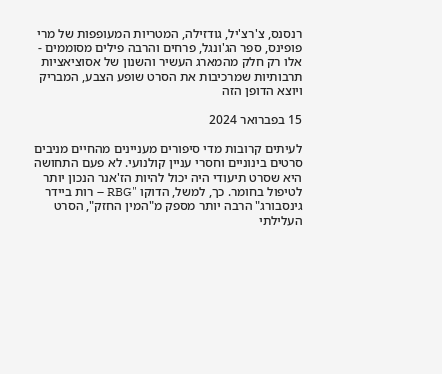רנסנס, צ'רצ'יל, גודזילה, המטריות המעופפות של מרי פופינס, ספר הג'ונגל, פרחים והרבה פילים מסוממים - אלו רק חלק מהמארג העשיר והשנון של אסוציאציות תרבותיות שמרכיבות את הסרט שופע הצבע, המבריק ויוצא הדופן הזה

15 בפברואר 2024

לעיתים קרובות מדי סיפורים מעניינים מהחיים מניבים סרטים בינוניים וחסרי עניין קולנועי. לא פעם התחושה היא שסרט תיעודי היה יכול להיות הז'אנר הנכון יותר לטיפול בחומר. כך, למשל, הדוקו "RBG – רות ביידר גינסבורג" הרבה יותר מספק מ"המין החזק", הסרט העלילתי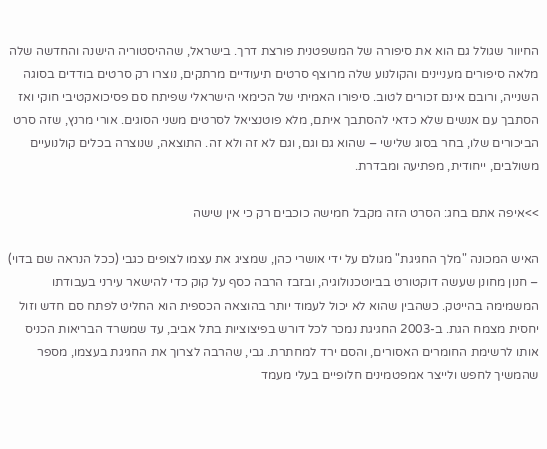החיוור שגולל גם הוא את סיפורה של המשפטנית פורצת דרך. בישראל, שההיסטוריה הישנה והחדשה שלה מלאה סיפורים מעניינים והקולנוע שלה מרוצף סרטים תיעודיים מרתקים, נוצרו רק סרטים בודדים בסוגה השנייה, ורובם אינם זכורים לטוב. סיפורו האמיתי של הכימאי הישראלי שפיתח סם פסיכואקטיבי חוקי ואז הסתבך עם אנשים שלא כדאי להסתבך איתם, מלא פוטנציאל לסרטים משני הסוגים. אורי מרנץ, שזה סרט הביכורים שלו, בחר בסוג שלישי – שהוא גם וגם, וגם לא זה ולא זה. התוצאה, שנוצרה בכלים קולנועיים משולבים, ייחודית, מפתיעה ומבדרת.

>>איפה אתם בחג: הסרט הזה מקבל חמישה כוכבים רק כי אין שישה

האיש המכונה "מלך החגיגת" מגולם על ידי אושרי כהן, שמציג את עצמו לצופים כגבי (ככל הנראה שם בדוי) – חנון מחונן שעשה דוקטורט בביוטכנולוגיה, ובזבז הרבה כסף על קוק כדי להישאר עירני בעבודתו המשמימה בהייטק. כשהבין שהוא לא יכול לעמוד יותר בהוצאה הכספית הוא החליט לפתח סם חדש וזול יחסית מצמח הגת. ב-2003 החגיגת נמכר לכל דורש בפיצוציות בתל אביב, עד שמשרד הבריאות הכניס אותו לרשימת החומרים האסורים, והסם ירד למחתרת. גבי, שהרבה לצרוך את החגיגת בעצמו, מספר שהמשיך לחפש ולייצר אמפטמינים חלופיים בעלי מעמד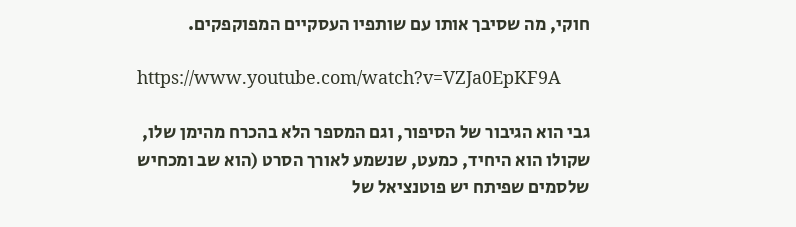חוקי, מה שסיבך אותו עם שותפיו העסקיים המפוקפקים.

https://www.youtube.com/watch?v=VZJa0EpKF9A

גבי הוא הגיבור של הסיפור, וגם המספר הלא בהכרח מהימן שלו, שקולו הוא היחיד, כמעט, שנשמע לאורך הסרט (הוא שב ומכחיש שלסמים שפיתח יש פוטנציאל של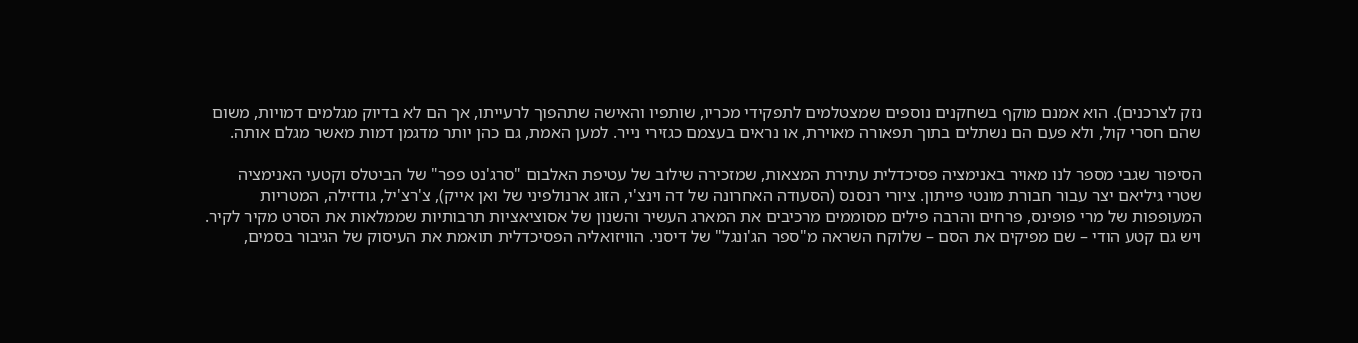נזק לצרכנים). הוא אמנם מוקף בשחקנים נוספים שמצטלמים לתפקידי מכריו, שותפיו והאישה שתהפוך לרעייתו, אך הם לא בדיוק מגלמים דמויות, משום שהם חסרי קול, ולא פעם הם נשתלים בתוך תפאורה מאוירת, או נראים בעצמם כגזירי נייר. למען האמת, גם כהן יותר מדגמן דמות מאשר מגלם אותה.

הסיפור שגבי מספר לנו מאויר באנימציה פסיכדלית עתירת המצאות, שמזכירה שילוב של עטיפת האלבום "סרג'נט פפר" של הביטלס וקטעי האנימציה שטרי גיליאם יצר עבור חבורת מונטי פייתון. ציורי רנסנס (הסעודה האחרונה של דה וינצ'י, הזוג ארנולפיני של ואן אייק), צ'רצ'יל, גודזילה, המטריות המעופפות של מרי פופינס, פרחים והרבה פילים מסוממים מרכיבים את המארג העשיר והשנון של אסוציאציות תרבותיות שממלאות את הסרט מקיר לקיר. ויש גם קטע הודי – שם מפיקים את הסם – שלוקח השראה מ"ספר הג'ונגל" של דיסני. הוויזואליה הפסיכדלית תואמת את העיסוק של הגיבור בסמים,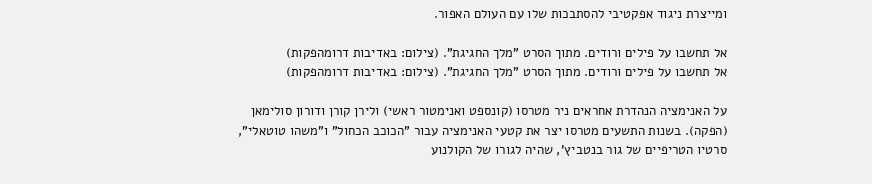ומייצרת ניגוד אפקטיבי להסתבכות שלו עם העולם האפור.

אל תחשבו על פילים ורודים. מתוך הסרט "מלך החגיגת". (צילום: באדיבות דרומהפקות)
אל תחשבו על פילים ורודים. מתוך הסרט "מלך החגיגת". (צילום: באדיבות דרומהפקות)

על האנימציה הנהדרת אחראים ניר מטרסו (קונספט ואנימטור ראשי) ולירן קורן ודורון סולימאן (הפקה). בשנות התשעים מטרסו יצר את קטעי האנימציה עבור "הכוכב הכחול" ו"משהו טוטאלי", סרטיו הטריפיים של גור בנטביץ', שהיה לגורו של הקולנוע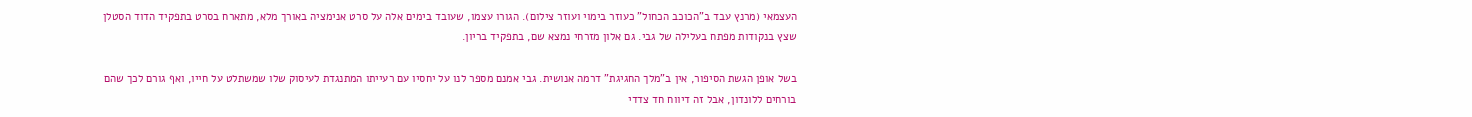העצמאי (מרנץ עבד ב"הכוכב הכחול" כעוזר בימוי ועוזר צילום). הגורו עצמו, שעובד בימים אלה על סרט אנימציה באורך מלא, מתארח בסרט בתפקיד הדוד הסטלן שצץ בנקודות מפתח בעלילה של גבי. גם אלון מזרחי נמצא שם, בתפקיד בריון.

בשל אופן הגשת הסיפור, אין ב"מלך החגיגת" דרמה אנושית. גבי אמנם מספר לנו על יחסיו עם רעייתו המתנגדת לעיסוק שלו שמשתלט על חייו, ואף גורם לכך שהם בורחים ללונדון, אבל זה דיווח חד צדדי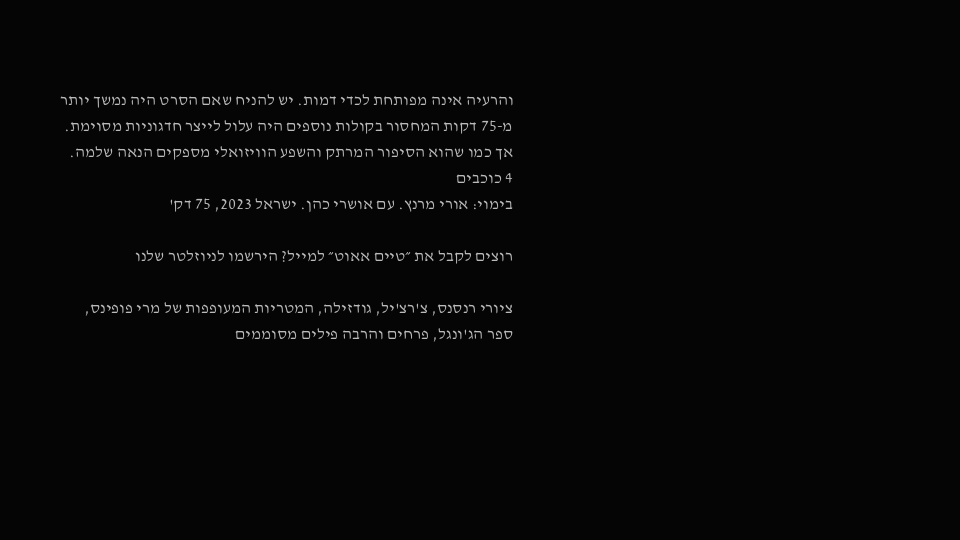והרעיה אינה מפותחת לכדי דמות. יש להניח שאם הסרט היה נמשך יותר מ-75 דקות המחסור בקולות נוספים היה עלול לייצר חדגוניות מסוימת. אך כמו שהוא הסיפור המרתק והשפע הוויזואלי מספקים הנאה שלמה.
4 כוכבים
בימוי: אורי מרנץ. עם אושרי כהן. ישראל 2023, 75 דק'

רוצים לקבל את ״טיים אאוט״ למייל? הירשמו לניוזלטר שלנו

ציורי רנסנס, צ'רצ'יל, גודזילה, המטריות המעופפות של מרי פופינס, ספר הג'ונגל, פרחים והרבה פילים מסוממים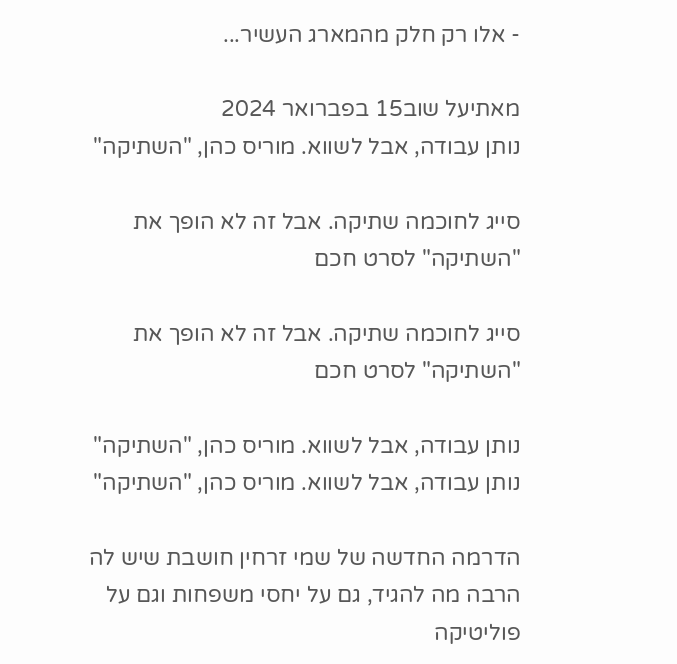- אלו רק חלק מהמארג העשיר...

מאתיעל שוב15 בפברואר 2024
נותן עבודה, אבל לשווא. מוריס כהן, "השתיקה"

סייג לחוכמה שתיקה. אבל זה לא הופך את "השתיקה" לסרט חכם

סייג לחוכמה שתיקה. אבל זה לא הופך את "השתיקה" לסרט חכם

נותן עבודה, אבל לשווא. מוריס כהן, "השתיקה"
נותן עבודה, אבל לשווא. מוריס כהן, "השתיקה"

הדרמה החדשה של שמי זרחין חושבת שיש לה הרבה מה להגיד, גם על יחסי משפחות וגם על פוליטיקה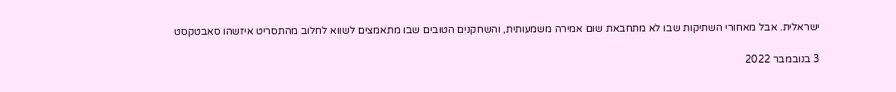ישראלית. אבל מאחורי השתיקות שבו לא מתחבאת שום אמירה משמעותית, והשחקנים הטובים שבו מתאמצים לשווא לחלוב מהתסריט איזשהו סאבטקסט

3 בנובמבר 2022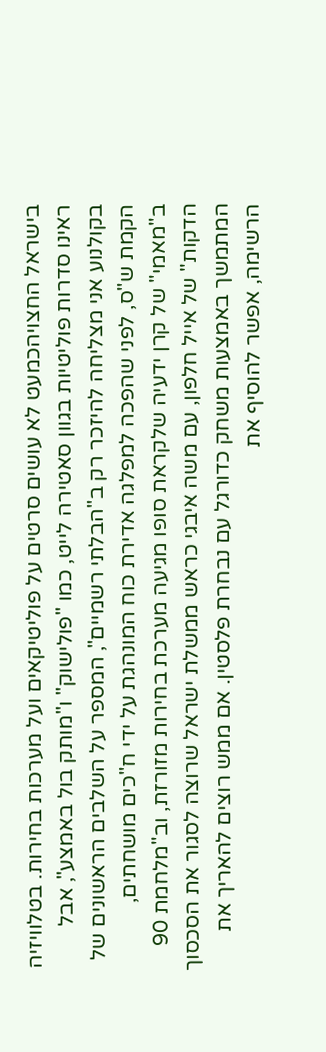בישראל החצויהכמעט לא עושים סרטים על פוליטיקאים ועל מערכות בחירות. בטלוויזיה ראינו סדרות פוליטיות בגוון סאטירה לייט, כמו "פולישוק" ו"מותק בול באמצע", אבל בקולנוע אני מצליחה להיזכר רק ב"הבלתי רשמיים", המספר על השלבים הראשונים של הקמת ש"ס, לפני שהפכה למפלגה אדירת כוח המונהגת על ידי ח"כים מושחתים, ב"מאמי" של קרן ידעיה שלקראת סופו מגיעה מערכת בחירות מזורזת, וב"מלחמת 90 הדקות" של אייל חלפון, עם משה איבגי כראש ממשלת ישראל שרוצה לסגור את הסכסוך המתמשך באמצעות משחק כדורגל עם נבחרת פלסטין. אם ממש רוצים להאריך את הרשימה, אפשר להוסיף את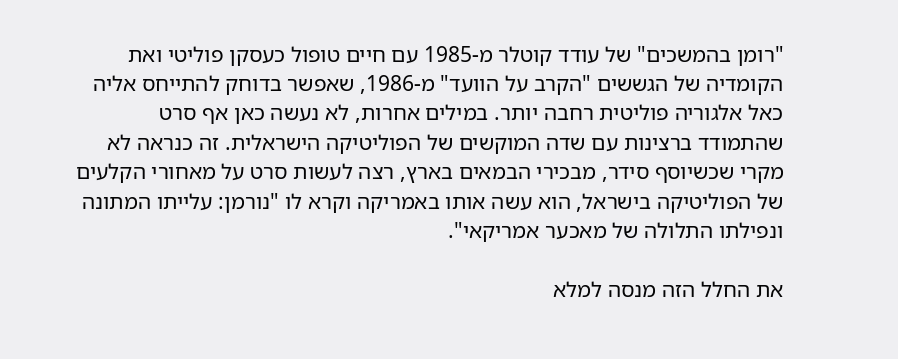"רומן בהמשכים" של עודד קוטלר מ-1985 עם חיים טופול כעסקן פוליטי ואת הקומדיה של הגששים "הקרב על הוועד" מ-1986, שאפשר בדוחק להתייחס אליה כאל אלגוריה פוליטית רחבה יותר. במילים אחרות, לא נעשה כאן אף סרט שהתמודד ברצינות עם שדה המוקשים של הפוליטיקה הישראלית. זה כנראה לא מקרי שכשיוסף סידר, מבכירי הבמאים בארץ, רצה לעשות סרט על מאחורי הקלעים של הפוליטיקה בישראל, הוא עשה אותו באמריקה וקרא לו "נורמן: עלייתו המתונה ונפילתו התלולה של מאכער אמריקאי".

את החלל הזה מנסה למלא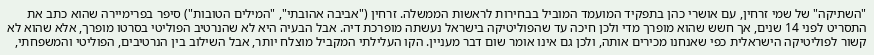"השתיקה" של שמי זרחין, עם אושרי כהן בתפקיד המועמד המוביל בבחירות לראשות הממשלה. זרחין ("אביבה אהובתי", "המילים הטובות") סיפר בפרימיירה שהוא כתב את התסריט לפני 14 שנים, אך חשש שהוא מופרך מדי ולכן חיכה עד שהפוליטיקה בישראל נעשתה מופרכת דיה. אבל הבעיה היא לא שהנרטיב הפוליטי בסרטו מופרך, אלא שהוא לא קשור לפוליטיקה הישראלית כפי שאנחנו מכירים אותה, ולכן גם אינו אומר שום דבר מעניין. הקו העלילתי המקביל מוצלח יותר, אבל השילוב בין הנרטיבים, הפוליטי והמשפחתי,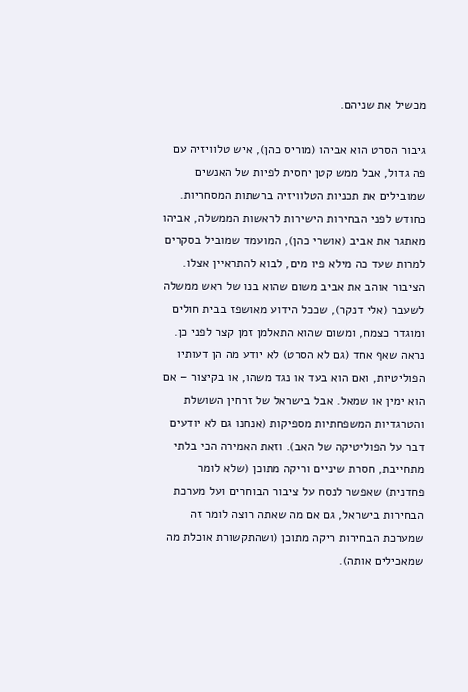מכשיל את שניהם.

גיבור הסרט הוא אביהו (מוריס כהן), איש טלוויזיה עם פה גדול, אבל ממש קטן יחסית לפיות של האנשים שמובילים את תכניות הטלוויזיה ברשתות המסחריות. כחודש לפני הבחירות הישירות לראשות הממשלה, אביהו מאתגר את אביב (אושרי כהן), המועמד שמוביל בסקרים למרות שעד כה מילא פיו מים, לבוא להתראיין אצלו. הציבור אוהב את אביב משום שהוא בנו של ראש ממשלה לשעבר (אלי דנקר), שככל הידוע מאושפז בבית חולים ומוגדר כצמח, ומשום שהוא התאלמן זמן קצר לפני כן. נראה שאף אחד (גם לא הסרט) לא יודע מה הן דעותיו הפוליטיות, ואם הוא בעד או נגד משהו, או בקיצור – אם הוא ימין או שמאל. אבל בישראל של זרחין השושלת והטרגדיות המשפחתיות מספיקות (אנחנו גם לא יודעים דבר על הפוליטיקה של האב). וזאת האמירה הכי בלתי מתחייבת, חסרת שיניים וריקה מתוכן (שלא לומר פחדנית) שאפשר לנסח על ציבור הבוחרים ועל מערכת הבחירות בישראל, גם אם מה שאתה רוצה לומר זה שמערכת הבחירות ריקה מתוכן (ושהתקשורת אוכלת מה שמאכילים אותה).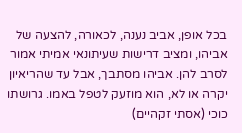בכל אופן, אביב נענה, לכאורה, להצעה של אביהו, ומציב דרישות שעיתונאי אמיתי אמור לסרב להן. אביהו מסתבך, אבל עד שהריאיון יקרה או לא, הוא מוזעק לטפל באמו. גרושתו כוכי (אסתי זקהיים)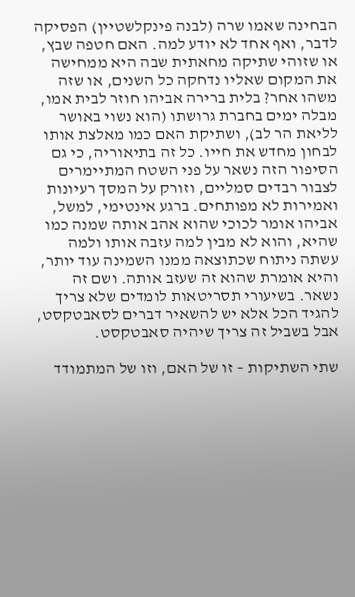הבחינה שאמו שרה (לבנה פינקלשטיין) הפסיקה לדבר, ואף אחד לא יודע למה. האם חטפה שבץ, או שזוהי שתיקה מחאתית שבה היא ממחישה את המקום שאליו נדחקה כל השנים, או שזה משהו אחר? בלית ברירה אביהו חוזר לבית אמו, מבלה ימים בחברת גרושתו (הוא נשוי באושר לליאת הר לב), ושתיקת האם כמו מאלצת אותו לבחון מחדש את חייו. כל זה בתיאוריה, כי גם הסיפור הזה נשאר על פני השטח המתיימרים לצבור רבדים סמליים, וזורק על המסך רעיונות ואמירות לא מפותחים. ברגע אינטימי, למשל, אביהו אומר לכוכי שהוא אהב אותה שמנה כמו שהיא, והוא לא מבין למה עזבה אותו ולמה עשתה ניתוח שכתוצאה ממנו השמינה עוד יותר, והיא אומרת שהוא זה שעזב אותה. ושם זה נשאר. בשיעורי תסריטאות לומדים שלא צריך להגיד הכל אלא יש להשאיר דברים לסאבטקסט, אבל בשביל זה צריך שיהיה סאבטקסט.

שתי השתיקות – זו של האם, וזו של המתמודד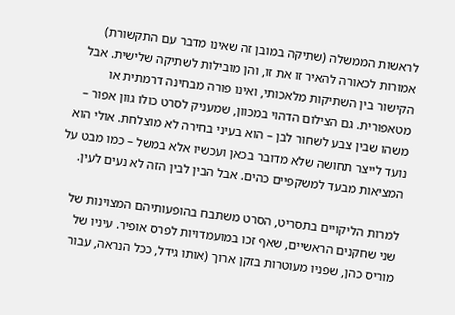לראשות הממשלה (שתיקה במובן זה שאינו מדבר עם התקשורת) אמורות לכאורה להאיר זו את זו, והן מובילות לשתיקה שלישית. אבל הקישור בין השתיקות מלאכותי, ואינו פורה מבחינה דרמתית או מטאפורית. גם הצילום הדהוי במכוון, שמעניק לסרט כולו גוון אפור – משהו שבין צבע לשחור לבן – הוא בעיני בחירה לא מוצלחת. אולי הוא נועד לייצר תחושה שלא מדובר בכאן ועכשיו אלא במשל – כמו מבט על המציאות מבעד למשקפיים כהים. אבל הבין לבין הזה לא נעים לעין.

למרות הליקויים בתסריט, הסרט משתבח בהופעותיהם המצוינות של שני שחקנים הראשיים, שאף זכו במועמדויות לפרס אופיר. עיניו של מוריס כהן, שפניו מעוטרות בזקן ארוך (אותו גידל, ככל הנראה, עבור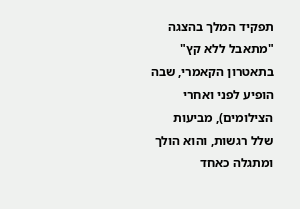תפקיד המלך בהצגה "מתאבל ללא קץ" בתאטרון הקאמרי, שבה הופיע לפני ואחרי הצילומים), מביעות שלל רגשות, והוא הולך ומתגלה כאחד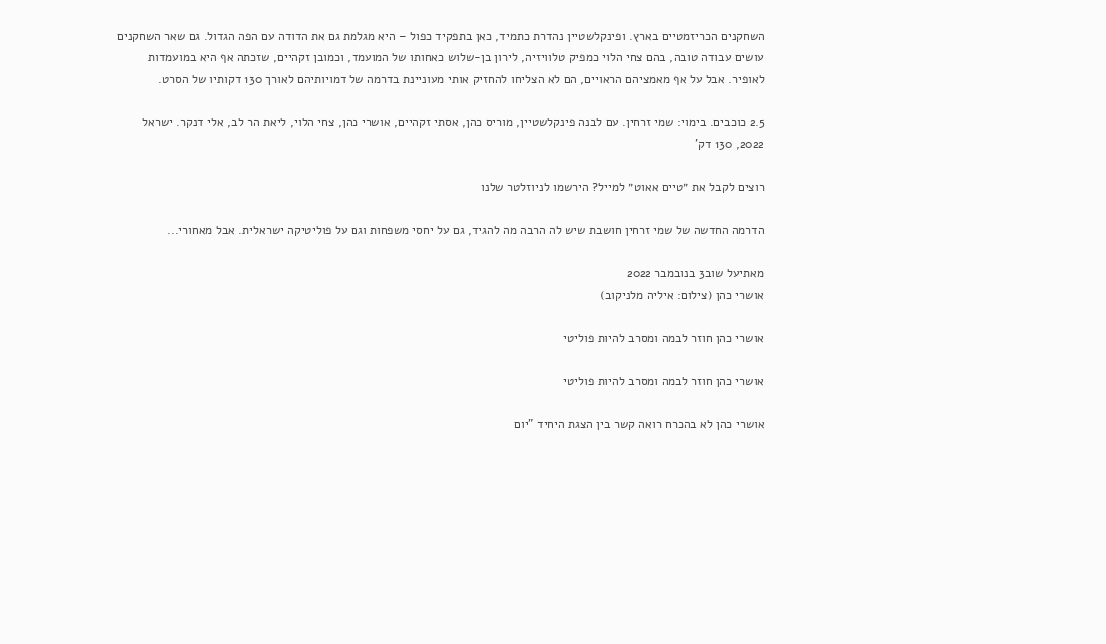השחקנים הכריזמטיים בארץ. ופינקלשטיין נהדרת כתמיד, כאן בתפקיד כפול – היא מגלמת גם את הדודה עם הפה הגדול. גם שאר השחקנים עושים עבודה טובה, בהם צחי הלוי כמפיק טלוויזיה, לירון בן-שלוש כאחותו של המועמד, וכמובן זקהיים, שזכתה אף היא במועמדות לאופיר. אבל על אף מאמציהם הראויים, הם לא הצליחו להחזיק אותי מעוניינת בדרמה של דמויותיהם לאורך 130 דקותיו של הסרט.

2.5 כוכבים. בימוי: שמי זרחין. עם לבנה פינקלשטיין, מוריס כהן, אסתי זקהיים, אושרי כהן, צחי הלוי, ליאת הר לב, אלי דנקר. ישראל 2022, 130 דק'

רוצים לקבל את ״טיים אאוט״ למייל? הירשמו לניוזלטר שלנו

הדרמה החדשה של שמי זרחין חושבת שיש לה הרבה מה להגיד, גם על יחסי משפחות וגם על פוליטיקה ישראלית. אבל מאחורי...

מאתיעל שוב3 בנובמבר 2022
אושרי כהן (צילום: איליה מלניקוב)

אושרי כהן חוזר לבמה ומסרב להיות פוליטי

אושרי כהן חוזר לבמה ומסרב להיות פוליטי

אושרי כהן לא בהכרח רואה קשר בין הצגת היחיד "יום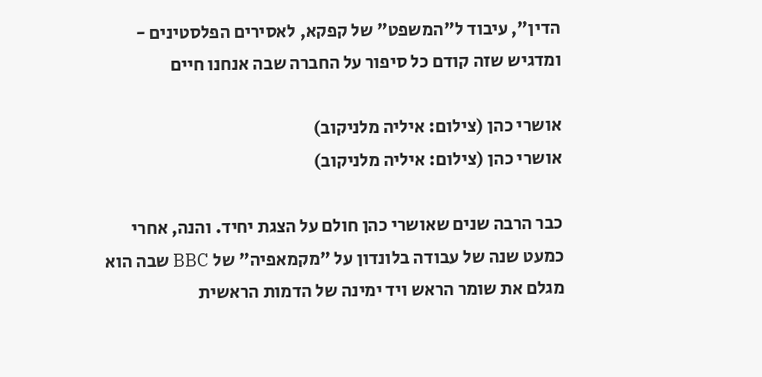הדין", עיבוד ל"המשפט" של קפקא, לאסירים הפלסטינים - ומדגיש שזה קודם כל סיפור על החברה שבה אנחנו חיים

אושרי כהן (צילום: איליה מלניקוב)
אושרי כהן (צילום: איליה מלניקוב)

כבר הרבה שנים שאושרי כהן חולם על הצגת יחיד. והנה, אחרי כמעט שנה של עבודה בלונדון על "מקמאפיה" של BBC שבה הוא מגלם את שומר הראש ויד ימינה של הדמות הראשית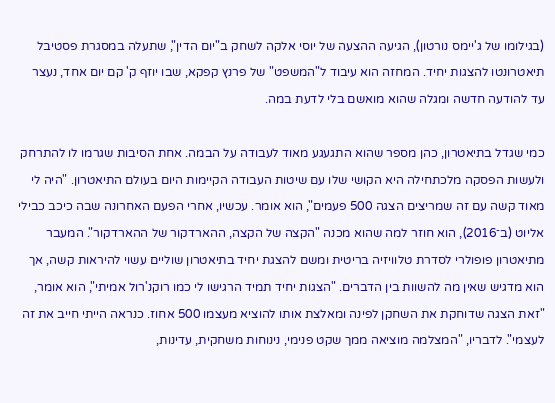(בגילומו של ג'יימס נורטון), הגיעה ההצעה של יוסי אלקה לשחק ב"יום הדין", שתעלה במסגרת פסטיבל תיאטרונטו להצגות יחיד. המחזה הוא עיבוד ל"המשפט" של פרנץ קפקא, שבו יוזף ק' קם יום אחד, נעצר עד להודעה חדשה ומגלה שהוא מואשם בלי לדעת במה.

כמי שגדל בתיאטרון, כהן מספר שהוא התגעגע מאוד לעבודה על הבמה. אחת הסיבות שגרמו לו להתרחק ולעשות הפסקה מלכתחילה היא הקושי שלו עם שיטות העבודה הקיימות היום בעולם התיאטרון. "היה לי מאוד קשה עם זה שמריצים הצגה 500 פעמים", הוא אומר. עכשיו, אחרי הפעם האחרונה שבה כיכב כבילי אליוט (ב־2016), הוא חוזר למה שהוא מכנה "הקצה של הקצה, ההארדקור של ההארדקור". המעבר מתיאטרון פופולרי לסדרת טלוויזיה בריטית ומשם להצגת יחיד בתיאטרון שוליים עשוי להיראות קשה, אך הוא מדגיש שאין מה להשוות בין הדברים. "הצגות יחיד תמיד הרגישו לי כמו רוקנ'רול אמיתי", הוא אומר, "זאת הצגה שדוחקת את השחקן לפינה ומאלצת אותו להוציא מעצמו 500 אחוז. כנראה הייתי חייב את זה לעצמי". לדבריו, "המצלמה מוציאה ממך שקט פנימי, נינוחות משחקית, עדינות,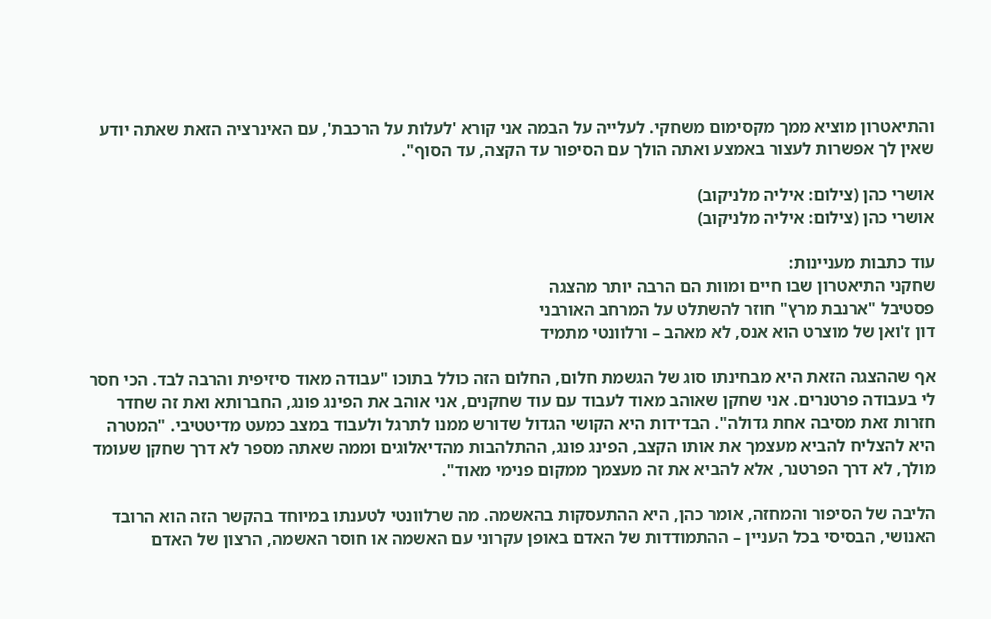והתיאטרון מוציא ממך מקסימום משחקי. לעלייה על הבמה אני קורא 'לעלות על הרכבת', עם האינרציה הזאת שאתה יודע שאין לך אפשרות לעצור באמצע ואתה הולך עם הסיפור עד הקצה, עד הסוף".

אושרי כהן (צילום: איליה מלניקוב)
אושרי כהן (צילום: איליה מלניקוב)

עוד כתבות מעניינות:
שחקני התיאטרון שבו חיים ומוות הם הרבה יותר מהצגה
פסטיבל "ארנבת מרץ" חוזר להשתלט על המרחב האורבני
דון ז'ואן של מוצרט הוא אנס, לא מאהב – ורלוונטי מתמיד

אף שההצגה הזאת היא מבחינתו סוג של הגשמת חלום, החלום הזה כולל בתוכו "עבודה מאוד סיזיפית והרבה לבד. הכי חסר לי בעבודה פרטנרים. אני שחקן שאוהב מאוד לעבוד עם עוד שחקנים, אני אוהב את הפינג פונג, החברותא ואת זה שחדר חזרות זאת מסיבה אחת גדולה". הבדידות היא הקושי הגדול שדורש ממנו לתרגל ולעבוד במצב כמעט מדיטטיבי. "המטרה היא להצליח להביא מעצמך את אותו הקצב, הפינג פונג, ההתלהבות מהדיאלוגים וממה שאתה מספר לא דרך שחקן שעומד מולך, לא דרך הפרטנר, אלא להביא את זה מעצמך ממקום פנימי מאוד".

הליבה של הסיפור והמחזה, אומר כהן, היא ההתעסקות בהאשמה. מה שרלוונטי לטענתו במיוחד בהקשר הזה הוא הרובד האנושי, הבסיסי בכל העניין – ההתמודדות של האדם באופן עקרוני עם האשמה או חוסר האשמה, הרצון של האדם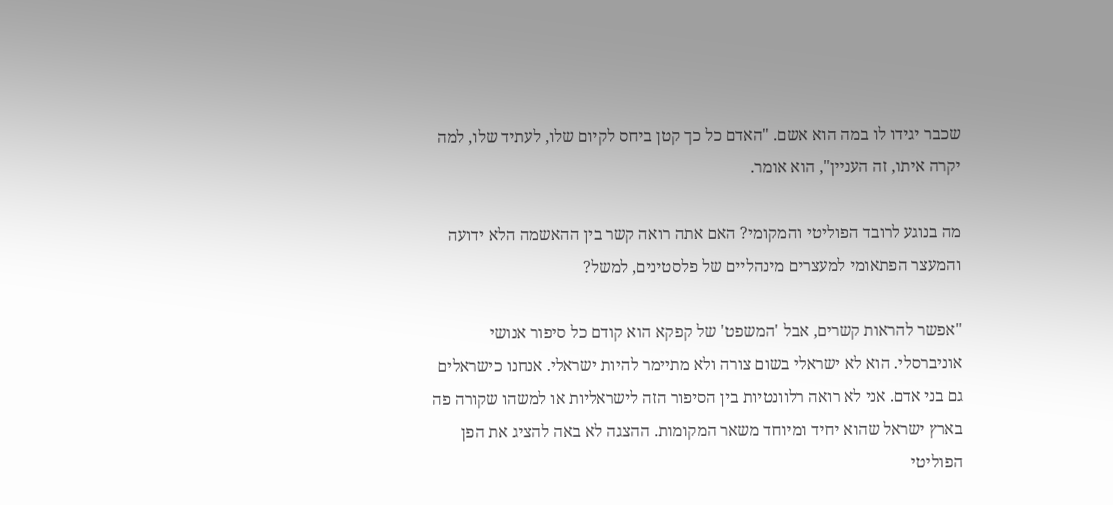שכבר יגידו לו במה הוא אשם. "האדם כל כך קטן ביחס לקיום שלו, לעתיד שלו, למה יקרה איתו, זה העניין", הוא אומר.

מה בנוגע לרובד הפוליטי והמקומי? האם אתה רואה קשר בין ההאשמה הלא ידועה והמעצר הפתאומי למעצרים מינהליים של פלסטינים, למשל?

"אפשר להראות קשרים, אבל 'המשפט' של קפקא הוא קודם כל סיפור אנושי אוניברסלי. הוא לא ישראלי בשום צורה ולא מתיימר להיות ישראלי. אנחנו כישראלים גם בני אדם. אני לא רואה רלוונטיות בין הסיפור הזה לישראליות או למשהו שקורה פה בארץ ישראל שהוא יחיד ומיוחד משאר המקומות. ההצגה לא באה להציג את הפן הפוליטי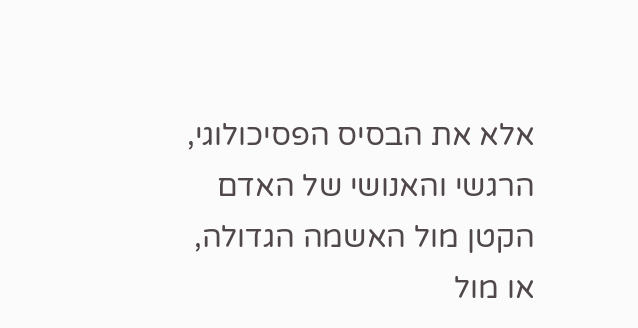אלא את הבסיס הפסיכולוגי, הרגשי והאנושי של האדם הקטן מול האשמה הגדולה, או מול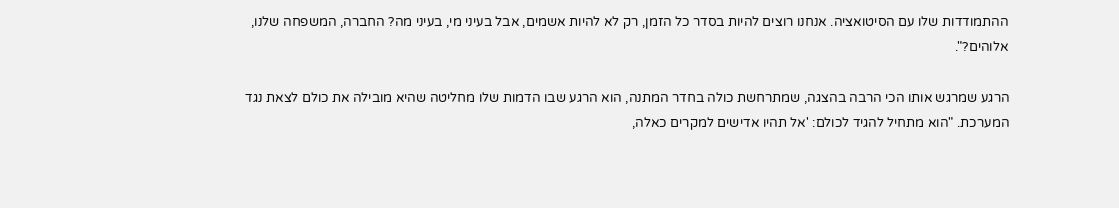ההתמודדות שלו עם הסיטואציה. אנחנו רוצים להיות בסדר כל הזמן, רק לא להיות אשמים, אבל בעיני מי, בעיני מה? החברה, המשפחה שלנו, אלוהים?".

הרגע שמרגש אותו הכי הרבה בהצגה, שמתרחשת כולה בחדר המתנה, הוא הרגע שבו הדמות שלו מחליטה שהיא מובילה את כולם לצאת נגד המערכת. "הוא מתחיל להגיד לכולם: 'אל תהיו אדישים למקרים כאלה,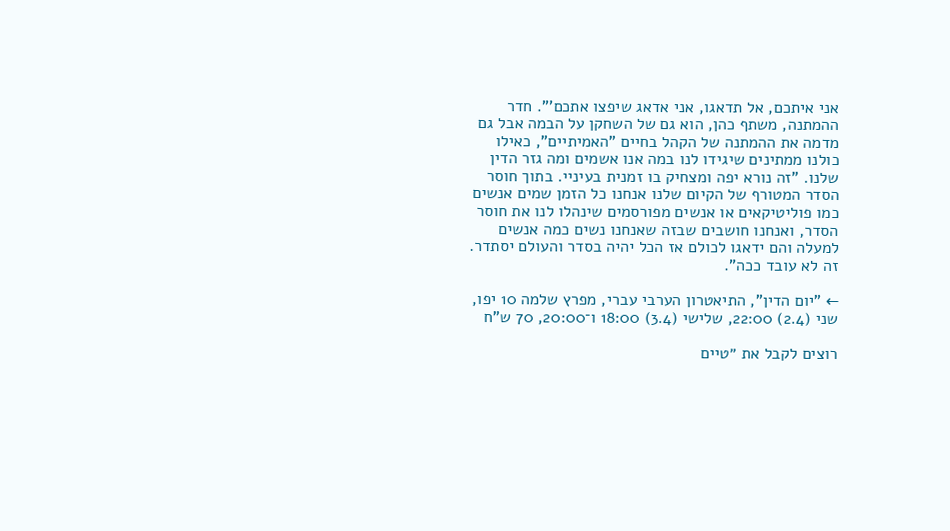אני איתכם, אל תדאגו, אני אדאג שיפצו אתכם'". חדר ההמתנה, משתף כהן, הוא גם של השחקן על הבמה אבל גם מדמה את ההמתנה של הקהל בחיים "האמיתיים", כאילו כולנו ממתינים שיגידו לנו במה אנו אשמים ומה גזר הדין שלנו. "זה נורא יפה ומצחיק בו זמנית בעיניי. בתוך חוסר הסדר המטורף של הקיום שלנו אנחנו כל הזמן שמים אנשים כמו פוליטיקאים או אנשים מפורסמים שינהלו לנו את חוסר הסדר, ואנחנו חושבים שבזה שאנחנו נשים כמה אנשים למעלה והם ידאגו לכולם אז הכל יהיה בסדר והעולם יסתדר. זה לא עובד ככה".

← "יום הדין", התיאטרון הערבי עברי, מפרץ שלמה 10 יפו, שני (2.4) 22:00, שלישי (3.4) 18:00 ו־20:00, 70 ש"ח

רוצים לקבל את ״טיים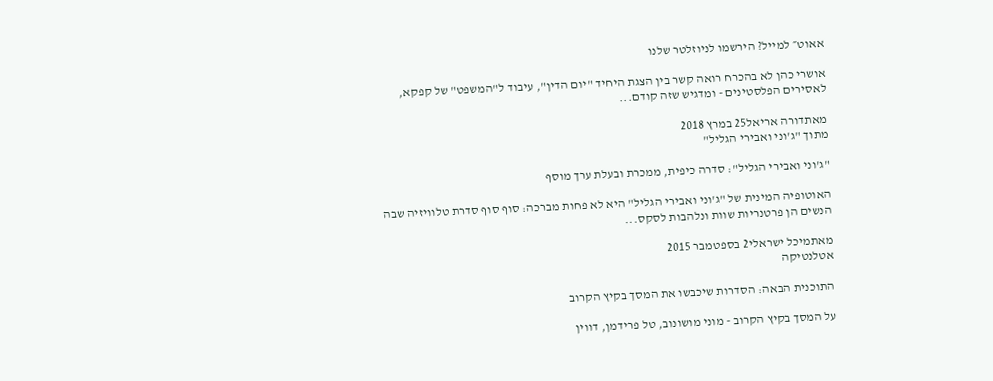אאוט״ למייל? הירשמו לניוזלטר שלנו

אושרי כהן לא בהכרח רואה קשר בין הצגת היחיד "יום הדין", עיבוד ל"המשפט" של קפקא, לאסירים הפלסטינים - ומדגיש שזה קודם...

מאתדורה אריאל25 במרץ 2018
מתוך "ג'וני ואבירי הגליל"

"ג'וני ואבירי הגליל": סדרה כיפית, ממכרת ובעלת ערך מוסף

האוטופיה המינית של "ג'וני ואבירי הגליל" היא לא פחות מברכה: סוף סוף סדרת טלוויזיה שבה הנשים הן פרטנריות שוות ונלהבות לסקס...

מאתמיכל ישראלי2 בספטמבר 2015
אטלנטיקה

התוכנית הבאה: הסדרות שיכבשו את המסך בקיץ הקרוב

על המסך בקיץ הקרוב - מוני מושונוב, טל פרידמן, דווין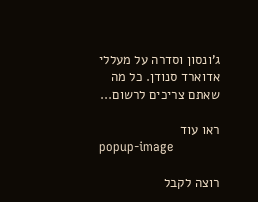ג'ונסון וסדרה על מעללי אדוארד סנודן. כל מה שאתם צריכים לרשום...

ראו עוד
popup-image

רוצה לקבל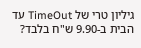גיליון טרי של TimeOut עד הבית ב-9.90 ש"ח בלבד?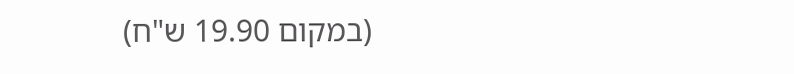(במקום 19.90 ש"ח)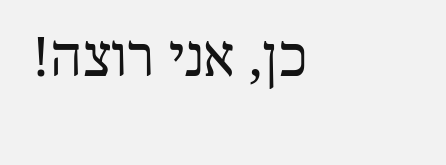כן, אני רוצה!